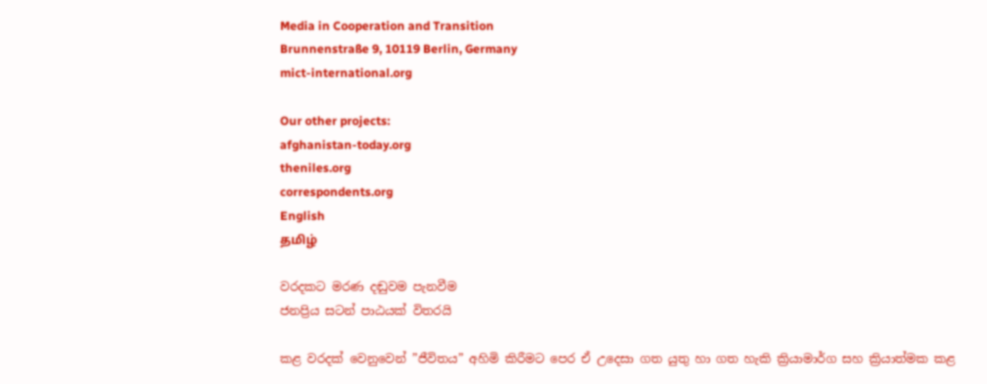Media in Cooperation and Transition
Brunnenstraße 9, 10119 Berlin, Germany
mict-international.org

Our other projects:
afghanistan-today.org
theniles.org
correspondents.org
English
தமிழ்

වරදකට මරණ දඬුවම පැනවීම
ජනප්‍රිය සටන් පාඨයක් විතරයි

කළ වරදක් වෙනුවෙන් ”ජීවිතය” අහිමි කිරීමට පෙර ඒ උදෙසා ගත යුතු හා ගත හැකි ක්‍රියාමාර්ග සහ ක්‍රියාත්මක කළ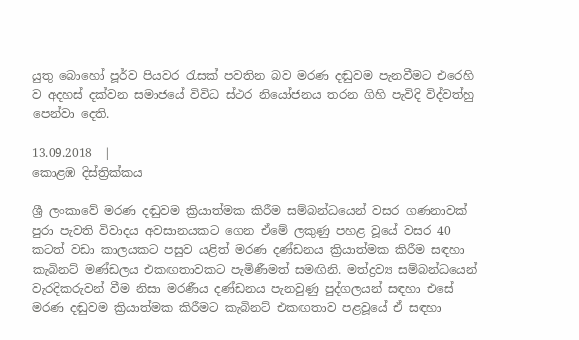යුතු බොහෝ පූර්ව පියවර රැසක් පවතින බව මරණ දඬුවම පැනවීමට එරෙහි ව අදහස් දක්වන සමාජයේ විවිධ ස්ථර නියෝජනය තරන ගිහි පැවිදි විද්වත්හු පෙන්වා දෙති.

13.09.2018  |
කොළඹ දිස්ත්‍රික්කය

ශ්‍රී ලංකාවේ මරණ දඬුවම ක්‍රියාත්මක කිරීම සම්බන්ධයෙන් වසර ගණනාවක් පුරා පැවති විවාදය අවසානයකට ගෙන ඒමේ ලකුණු පහළ වූයේ වසර 40 කටත් වඩා කාලයකට පසුව යළිත් මරණ දණ්ඩනය ක්‍රියාත්මක කිරීම සඳහා කැබිනට් මණ්ඩලය එකඟතාවකට පැමිණීමත් සමඟිනි. මත්ද්‍රව්‍ය සම්බන්ධයෙන් වැරදිකරුවන් වීම නිසා මරණීය දණ්ඩනය පැනවුණු පුද්ගලයන් සඳහා එසේ මරණ දඬුවම ක්‍රියාත්මක කිරීමට කැබිනට් එකඟතාව පළවූයේ ඒ සඳහා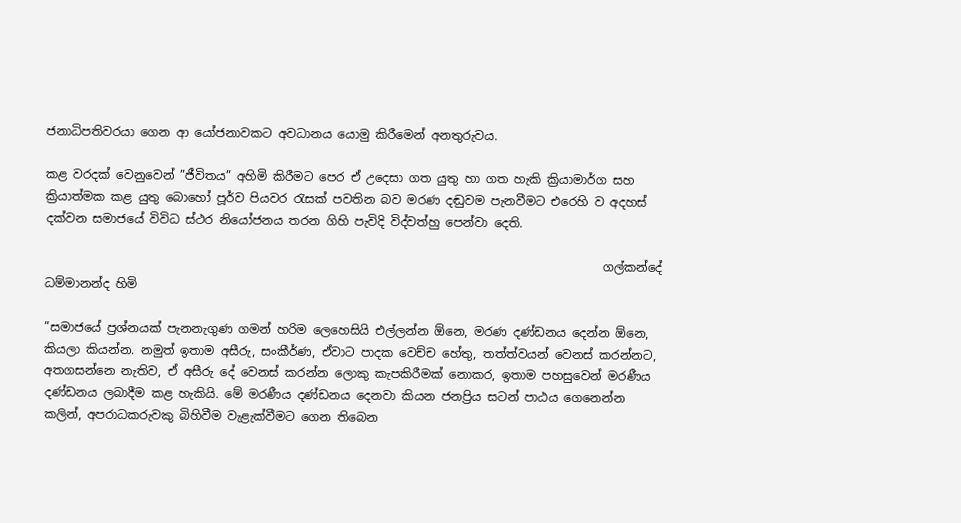ජනාධිපතිවරයා ගෙන ආ යෝජනාවකට අවධානය යොමු කිරීමෙන් අනතුරුවය.

කළ වරදක් වෙනුවෙන් ”ජීවිතය” අහිමි කිරීමට පෙර ඒ උදෙසා ගත යුතු හා ගත හැකි ක්‍රියාමාර්ග සහ ක්‍රියාත්මක කළ යුතු බොහෝ පූර්ව පියවර රැසක් පවතින බව මරණ දඬුවම පැනවීමට එරෙහි ව අදහස් දක්වන සමාජයේ විවිධ ස්ථර නියෝජනය තරන ගිහි පැවිදි විද්වත්හු පෙන්වා දෙති.

                                                                                             ගල්කන්දේ ධම්මානන්ද හිමි

”සමාජයේ ප්‍රශ්නයක් පැනනැගුණ ගමන් හරිම ලෙහෙසියි එල්ලන්න ඕනෙ, මරණ දණ්ඩනය දෙන්න ඕනෙ, කියලා කියන්න. නමුත් ඉතාම අසීරු, සංකීර්ණ, ඒවාට පාදක වෙච්ච හේතු, තත්ත්වයන් වෙනස් කරන්නට, අතගසන්නෙ නැතිව, ඒ අසීරු දේ වෙනස් කරන්න ලොකු කැපකිරීමක් නොකර, ඉතාම පහසුවෙන් මරණීය දණ්ඩනය ලබාදීම කළ හැකියි. මේ මරණීය දණ්ඩනය දෙනවා කියන ජනප්‍රිය සටන් පාඨය ගෙනෙන්න කලින්, අපරාධකරුවකු බිහිවීම වැළැක්වීමට ගෙන තිබෙන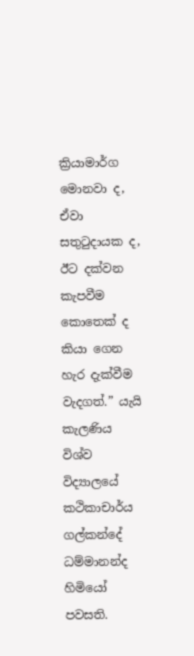ක්‍රියාමාර්ග මොනවා ද, ඒවා සතුටුදායක ද, ඊට දක්වන කැපවීම කොතෙක් ද කියා ගෙන හැර දැක්වීම වැදගත්.” යැයි කැලණිය විශ්ව විද්‍යාලයේ කථිකාචාර්ය ගල්කන්දේ ධම්මානන්ද හිමියෝ පවසති.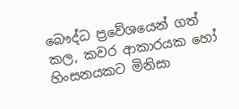බෞද්ධ ප්‍රවේශයෙන් ගත් කල, කවර ආකාරයක හෝ හිංසනයකට මිනිසා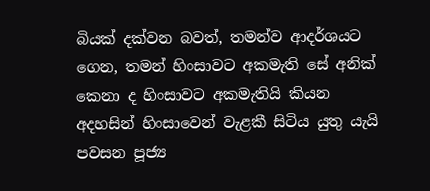බියක් දක්වන බවත්, තමන්ව ආදර්ශයට ගෙන, තමන් හිංසාවට අකමැති සේ අනික් කෙනා ද හිංසාවට අකමැතියි කියන අදහසින් හිංසාවෙන් වැළකී සිටිය යුතු යැයි පවසන පූජ්‍ය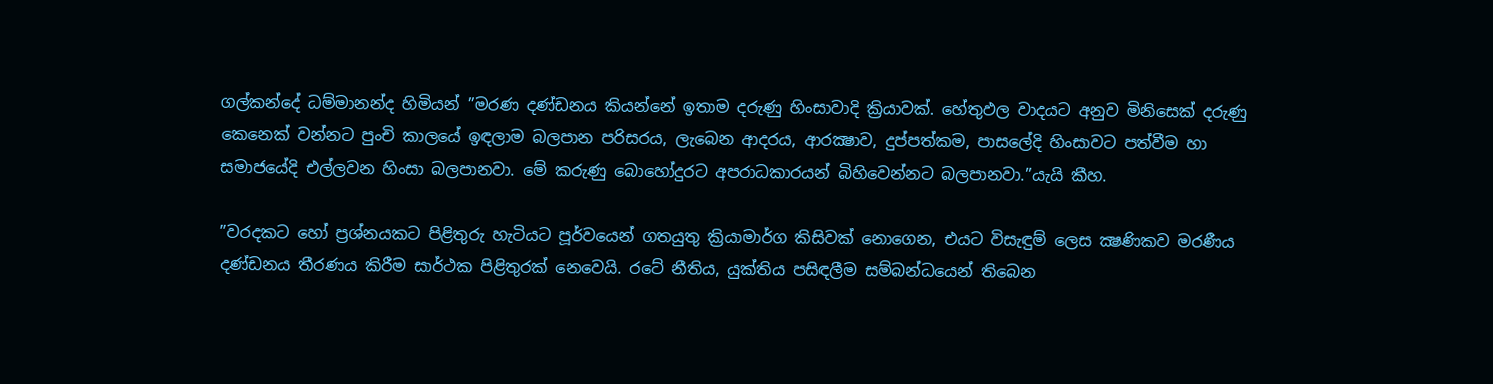ගල්කන්දේ ධම්මානන්ද හිමියන් ”මරණ දණ්ඩනය කියන්නේ ඉතාම දරුණු හිංසාවාදි ක්‍රියාවක්. හේතුඵල වාදයට අනුව මිනිසෙක් දරුණු කෙනෙක් වන්නට පුංචි කාලයේ ඉඳලාම බලපාන පරිසරය, ලැබෙන ආදරය, ආරක්‍ෂාව, දුප්පත්කම, පාසලේදි හිංසාවට පත්වීම හා සමාජයේදි එල්ලවන හිංසා බලපානවා. මේ කරුණු බොහෝදුරට අපරාධකාරයන් බිහිවෙන්නට බලපානවා.”යැයි කීහ.

”වරදකට හෝ ප්‍රශ්නයකට පිළිතුරු හැටියට පූර්වයෙන් ගතයුතු ක්‍රියාමාර්ග කිසිවක් නොගෙන, එයට විසැඳුම් ලෙස ක්‍ෂණිකව මරණීය දණ්ඩනය තීරණය කිරීම සාර්ථක පිළිතුරක් නෙවෙයි. රටේ නීතිය, යුක්තිය පසිඳලීම සම්බන්ධයෙන් තිබෙන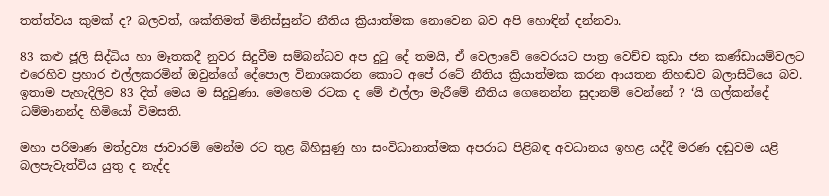තත්ත්වය කුමක් ද? බලවත්, ශක්තිමත් මිනිස්සුන්ට නීතිය ක්‍රියාත්මක නොවෙන බව අපි හොඳින් දන්නවා.

83 කළු ජූලි සිද්ධිය හා මෑතකදී නුවර සිදුවීම සම්බන්ධව අප දුටු දේ තමයි, ඒ වෙලාවේ වෛරයට පාත්‍ර වෙච්ච කුඩා ජන කණ්ඩායම්වලට එරෙහිව ප්‍රහාර එල්ලකරමින් ඔවුන්ගේ දේපොල විනාශකරන කොට අපේ රටේ නීතිය ක්‍රියාත්මක කරන ආයතන නිහඬව බලාසිටියෙ බව. ඉතාම පැහැදිලිව 83 දිත් මෙය ම සිදුවුණා. මෙහෙම රටක ද මේ එල්ලා මැරීමේ නීතිය ගෙනෙන්න සුදානම් වෙන්නේ ? ‘යි ගල්කන්දේ ධම්මානන්ද හිමියෝ විමසති.

මහා පරිමාණ මත්ද්‍රව්‍ය ජාවාරම් මෙන්ම රට තුළ බිහිසුණු හා සංවිධානාත්මක අපරාධ පිළිබඳ අවධානය ඉහළ යද්දී මරණ දඬුවම යළි බලපැවැත්විය යුතු ද නැද්ද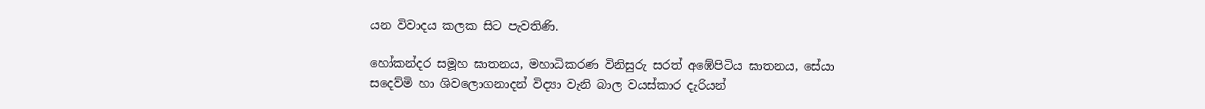යන විවාදය කලක සිට පැවතිණි.

හෝකන්දර සමූහ ඝාතනය, මහාධිකරණ විනිසුරු සරත් අඹේපිටිය ඝාතනය, සේයා සදෙව්මි හා ශිවලොගනාදන් විද්‍යා වැනි බාල වයස්කාර දැරියන්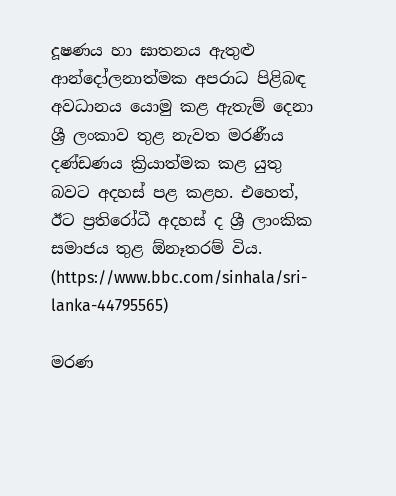දූෂණය හා ඝාතනය ඇතුළු ආන්දෝලනාත්මක අපරාධ පිළිබඳ අවධානය යොමු කළ ඇතැම් දෙනා ශ්‍රී ලංකාව තුළ නැවත මරණීය දණ්ඩණය ක්‍රියාත්මක කළ යුතු බවට අදහස් පළ කළහ. එහෙත්, ඊට ප්‍රතිරෝධී අදහස් ද ශ්‍රී ලාංකික සමාජය තුළ ඕනෑතරම් විය.
(https://www.bbc.com/sinhala/sri-lanka-44795565)

මරණ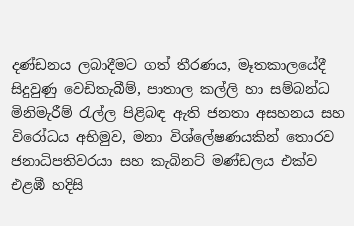දණ්ඩනය ලබාදීමට ගත් තීරණය, මෑතකාලයේදී සිදුවුණු වෙඩිතැබීම්, පාතාල කල්ලි හා සම්බන්ධ මිනිමැරීම් රැල්ල පිළිබඳ ඇති ජනතා අසහනය සහ විරෝධය අභිමුව, මනා විශ්ලේෂණයකින් තොරව ජනාධිපතිවරයා සහ කැබිනට් මණ්ඩලය එක්ව එළඹී හදිසි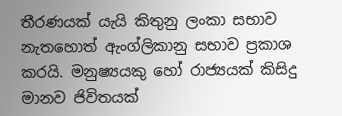තීරණයක් යැයි කිතුනු ලංකා සභාව නැතහොත් ඇංග්ලිකානු සභාව ප්‍රකාශ කරයි. මනුෂ්‍යයකු හෝ රාජ්‍යයක් කිසිදු මානව ජිවිතයක්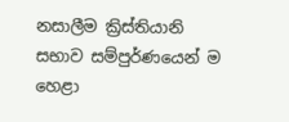නසාලීම ක්‍රිස්තියානි සභාව සම්පුර්ණයෙන් ම හෙළා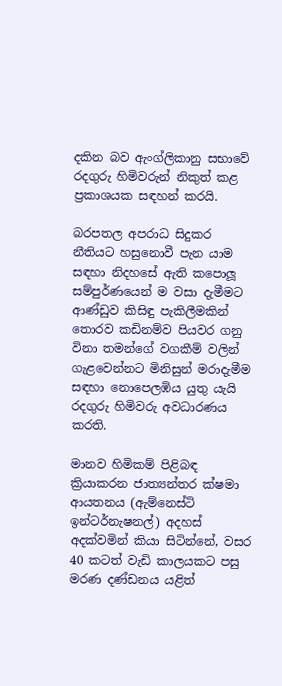දකින බව ඇංග්ලිකානු සභාවේ රදගුරු හිමිවරුන් නිකුත් කළ ප්‍රකාශයක සඳහන් කරයි.

බරපතල අපරාධ සිදුකර නීතියට හසුනොවී පැන යාම සඳහා නිදහසේ ඇති කපොලූ සම්පුර්ණයෙන් ම වසා දැමීමට ආණ්ඩුව කිසිඳු පැකිලීමකින් තොරව කඩිනම්ව පියවර ගනු විනා තමන්ගේ වගකීම් වලින් ගැළවෙන්නට මිනිසුන් මරාදැමීම සඳහා නොපෙලඹිය යුතු යැයි රදගුරු හිමිවරු අවධාරණය කරති.

මානව හිමිකම් පිළිබඳ ක්‍රියාකරන ජාත්‍යන්තර ක්ෂමා ආයතනය (ඇම්නෙස්ටි ඉන්ටර්නැෂනල්) අදහස් අදක්වමින් කියා සිටින්නේ, වසර 40 කටත් වැඩි කාලයකට පසු මරණ දණ්ඩනය යළිත්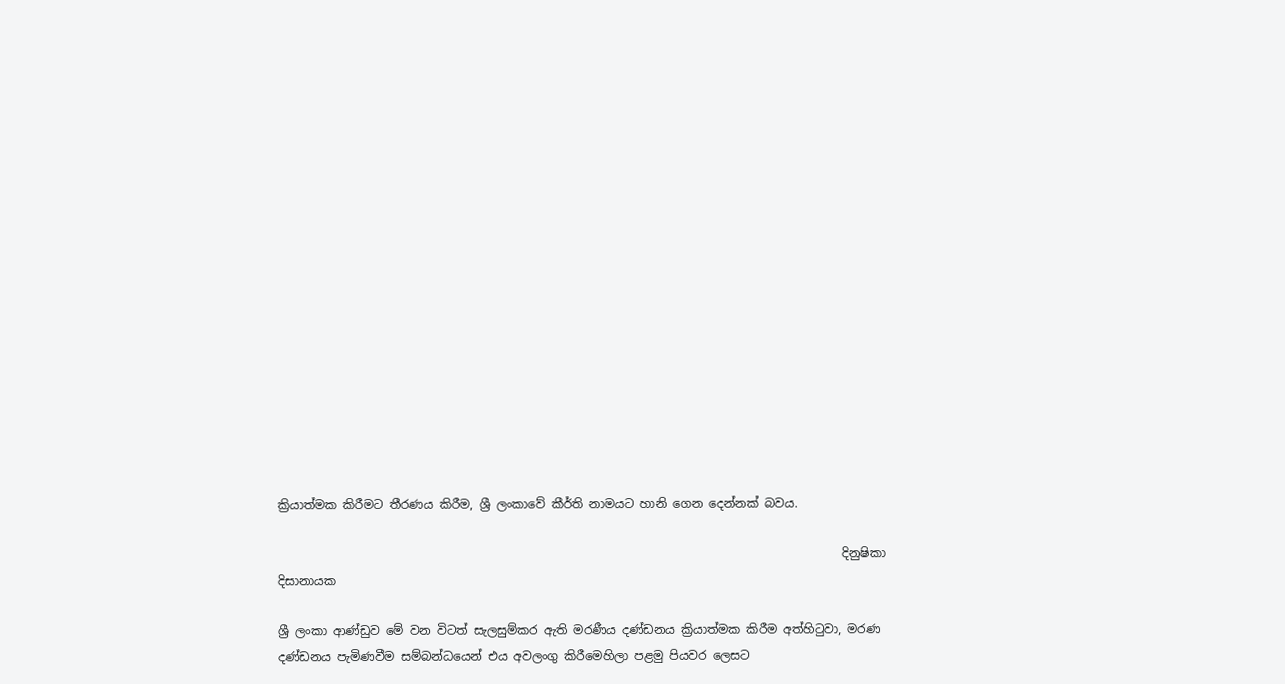ක්‍රියාත්මක කිරීමට තීරණය කිරීම, ශ්‍රී ලංකාවේ කීර්ති නාමයට හානි ගෙන දෙන්නක් බවය.

                                                                                              දිනුෂිකා දිසානායක

ශ්‍රී ලංකා ආණ්ඩුව මේ වන විටත් සැලසුම්කර ඇති මරණීය දණ්ඩනය ක්‍රියාත්මක කිරීම අත්හිටුවා, මරණ දණ්ඩනය පැමිණවීම සම්බන්ධයෙන් එය අවලංගු කිරීමෙහිලා පළමු පියවර ලෙසට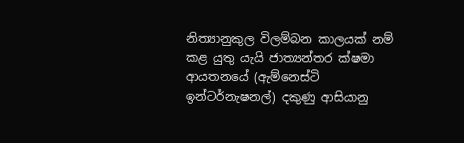නිත්‍යානුකුල විලම්බන කාලයක් නම් කළ යුතු යැයි ජාත්‍යන්තර ක්ෂමා ආයතනයේ (ඇම්නෙස්ටි ඉන්ටර්නැෂනල්) දකුණු ආසියානු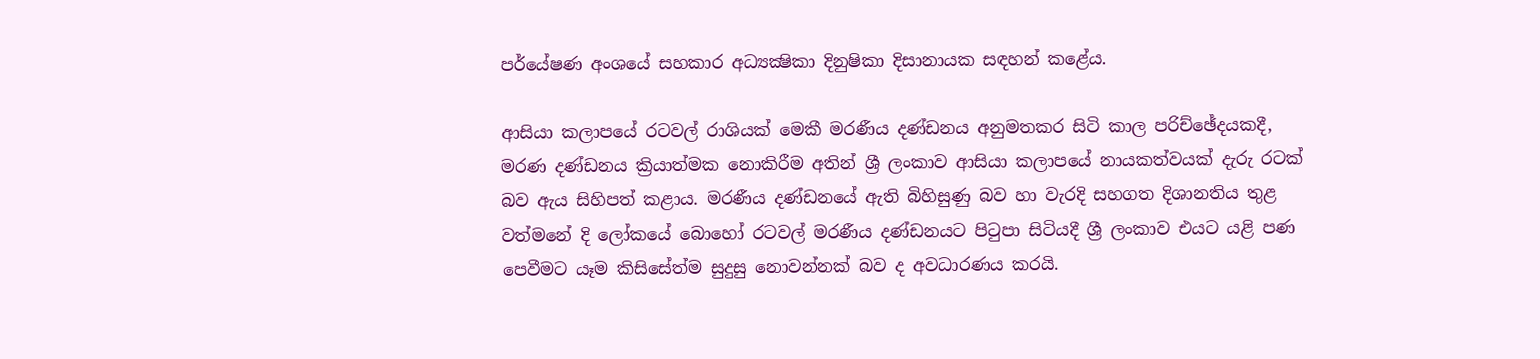පර්යේෂණ අංශයේ සහකාර අධ්‍යක්‍ෂිකා දිනුෂිකා දිසානායක සඳහන් කළේය.

ආසියා කලාපයේ රටවල් රාශියක් මෙකී මරණීය දණ්ඩනය අනුමතකර සිටි කාල පරිච්ඡේදයකදී, මරණ දණ්ඩනය ක්‍රියාත්මක නොකිරීම අතින් ශ්‍රී ලංකාව ආසියා කලාපයේ නායකත්වයක් දැරු රටක් බව ඇය සිහිපත් කළාය. මරණීය දණ්ඩනයේ ඇති බිහිසුණු බව හා වැරදි සහගත දිශානතිය තුළ වත්මනේ දි ලෝකයේ බොහෝ රටවල් මරණීය දණ්ඩනයට පිටුපා සිටියදී ශ්‍රී ලංකාව එයට යළි පණ පෙවීමට යෑම කිසිසේත්ම සුදුසු නොවන්නක් බව ද අවධාරණය කරයි.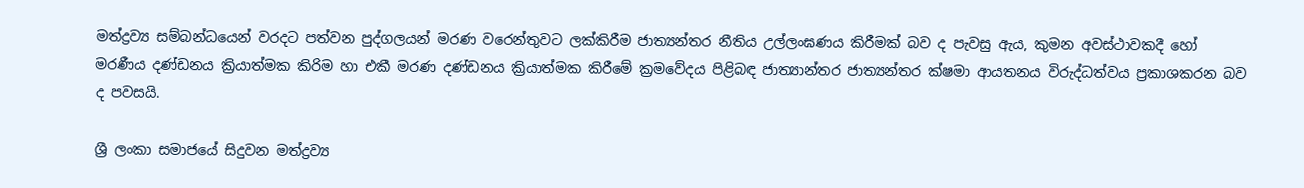මත්ද්‍රව්‍ය සම්බන්ධයෙන් වරදට පත්වන පුද්ගලයන් මරණ වරෙන්තුවට ලක්කිරීම ජාත්‍යන්තර නීතිය උල්ලංඝණය කිරීමක් බව ද පැවසු ඇය, කුමන අවස්ථාවකදී හෝ මරණීය දණ්ඩනය ක්‍රියාත්මක කිරිම හා එකී මරණ දණ්ඩනය ක්‍රියාත්මක කිරීමේ ක්‍රමවේදය පිළිබඳ ජාත්‍යාන්තර ජාත්‍යන්තර ක්ෂමා ආයතනය විරුද්ධත්වය ප්‍රකාශකරන බව ද පවසයි.

ශ්‍රී ලංකා සමාජයේ සිදුවන මත්ද්‍රව්‍ය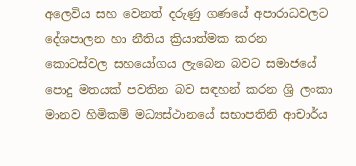අලෙවිය සහ වෙනත් දරුණු ගණයේ අපාරාධවලට දේශපාලන හා නීතිය ක්‍රියාත්මක කරන කොටස්වල සහයෝගය ලැබෙන බවට සමාජයේ පොදු මතයක් පවතින බව සඳහන් කරන ශ්‍රි ලංකා මානව හිමිකම් මධ්‍යස්ථානයේ සභාපතිනි ආචාර්ය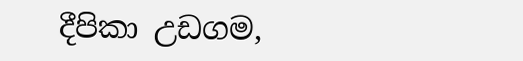දීපිකා උඩගම,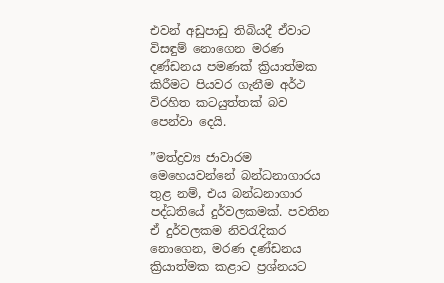එවන් අඩුපාඩු තිබියදී ඒවාට විසඳුම් නොගෙන මරණ දණ්ඩනය පමණක් ක්‍රියාත්මක කිරීමට පියවර ගැනීම අර්ථ විරහිත කටයුත්තක් බව පෙන්වා දෙයි.

”මත්ද්‍රව්‍ය ජාවාරම මෙහෙයවන්නේ බන්ධනාගාරය තුළ නම්, එය බන්ධනාගාර පද්ධතියේ දුර්වලකමක්. පවතින ඒ දුර්වලකම නිවරැදිකර නොගෙන, මරණ දණ්ඩනය ක්‍රියාත්මක කළාට ප්‍රශ්නයට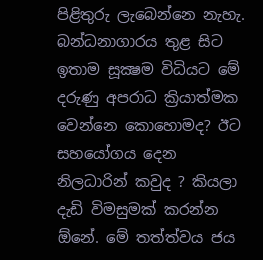පිළිතුරු ලැබෙන්නෙ නැහැ. බන්ධනාගාරය තුළ සිට ඉතාම සූක්‍ෂම විධියට මේ දරුණු අපරාධ ක්‍රියාත්මක වෙන්නෙ කොහොමද? ඊට සහයෝගය දෙන නිලධාරින් කවුද ? කියලා දැඩි විමසුමක් කරන්න ඕනේ. මේ තත්ත්වය ජය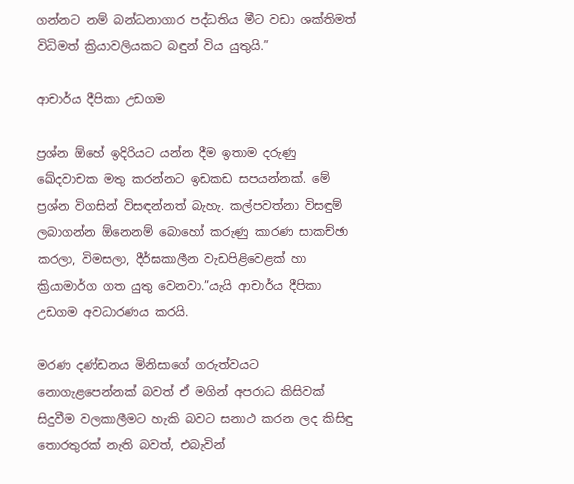ගන්නට නම් බන්ධනාගාර පද්ධතිය මීට වඩා ශක්තිමත් විධිමත් ක්‍රියාවලියකට බඳුන් විය යුතුයි.”

ආචාර්ය දීපිකා උඩගම

ප්‍රශ්න ඕහේ ඉදිරියට යන්න දීම ඉතාම දරුණු ඛේදවාචක මතු කරන්නට ඉඩකඩ සපයන්නක්. මේ ප්‍රශ්න විගසින් විසඳන්නත් බැහැ. කල්පවත්නා විසඳුම් ලබාගන්න ඕනෙනම් බොහෝ කරුණු කාරණ සාකච්ඡා කරලා, විමසලා, දීර්ඝකාලීන වැඩපිළිවෙළක් හා ක්‍රියාමාර්ග ගත යුතු වෙනවා.”යැයි ආචාර්ය දීපිකා උඩගම අවධාරණය කරයි.

මරණ දණ්ඩනය මිනිසාගේ ගරුත්වයට නොගැළපෙන්නක් බවත් ඒ මගින් අපරාධ කිසිවක් සිදුවීම වලකාලීමට හැකි බවට සනාථ කරන ලද කිසිඳු තොරතුරක් නැති බවත්, එබැවින්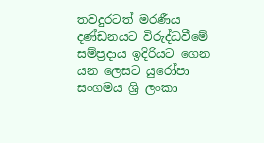තවදුරටත් මරණීය දණ්ඩනයට විරුද්ධවීමේ සම්ප්‍රදාය ඉදිරියට ගෙන යන ලෙසට යුරෝපා සංගමය ශ්‍රි ලංකා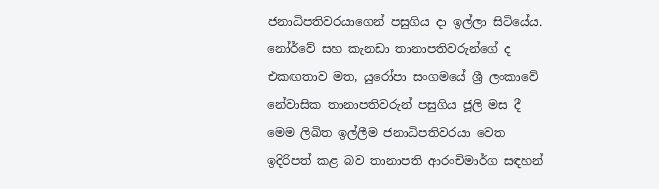ජනාධිපතිවරයාගෙන් පසුගිය දා ඉල්ලා සිටියේය. නෝර්වේ සහ කැනඩා තානාපතිවරුන්ගේ ද එකඟතාව‍ මත, යුරෝපා සංගමයේ ශ්‍රී ලංකාවේ නේවාසික තානාපතිවරුන් පසුගිය ජූලි මස දී මෙම ලිඛිත ඉල්ලීම ජනාධිපතිවරයා වෙත ඉදිරිපත් කළ බව තානාපති ආරංචිමාර්ග සඳහන්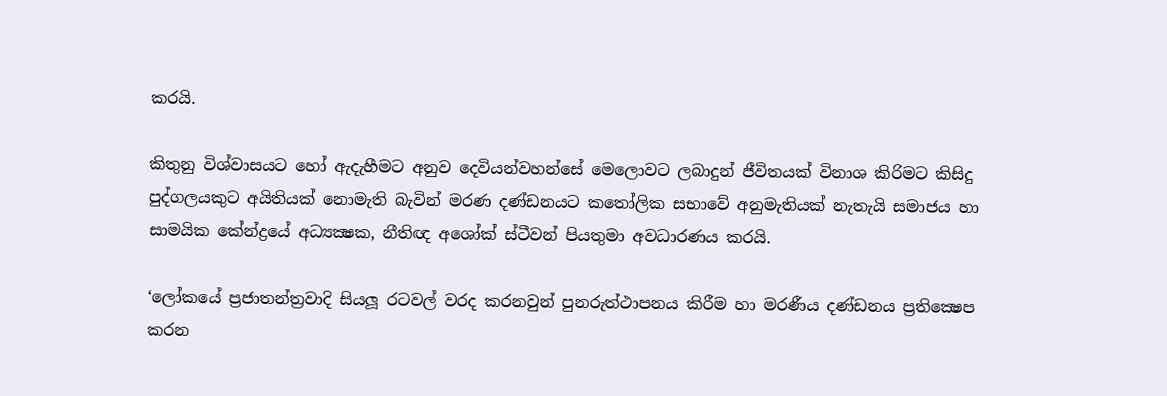කරයි.

කිතුනු විශ්වාසයට හෝ ඇදැහීමට අනුව දෙවියන්වහන්සේ මෙලොවට ලබාදුන් ජීවිතයක් විනාශ කිරිමට කිසිදු පුද්ගලයකුට අයිතියක් නොමැති බැවින් මරණ දණ්ඩනයට කතෝලික සභාවේ අනුමැතියක් නැතැයි සමාජය හා සාමයික කේන්ද්‍රයේ අධ්‍යක්‍ෂක, නීතිඥ අශෝක් ස්ටීවන් පියතුමා අවධාරණය කරයි.

‘ලෝකයේ ප්‍රජාතන්ත්‍රවාදි සියලූ රටවල් වරද කරනවුන් පුනරුත්ථාපනය කිරීම හා මරණීය දණ්ඩනය ප්‍රතික්‍ෂෙප කරන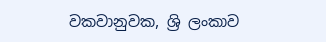වකවානුවක, ශ්‍රි ලංකාව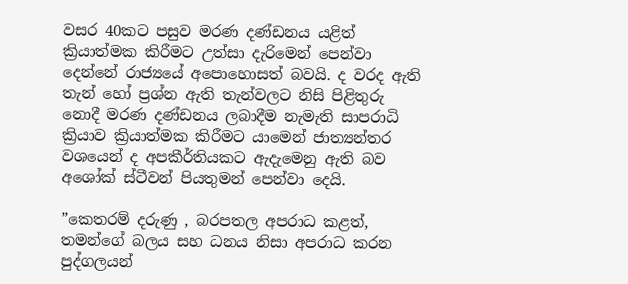වසර 40කට පසුව මරණ දණ්ඩනය යළිත් ක්‍රියාත්මක කිරීමට උත්සා දැරිමෙන් පෙන්වා දෙන්නේ රාජ්‍යයේ අපොහොසත් බවයි. ද වරද ඇති තැන් හෝ ප්‍රශ්න ඇති තැන්වලට නිසි පිළිතුරු නොදී මරණ දණ්ඩනය ලබාදීම නැමැති සාපරාධි ක්‍රියාව ක්‍රියාත්මක කිරීමට යාමෙන් ජාත්‍යන්තර වශයෙන් ද අපකීර්තියකට ඇදැමෙනු ඇති බව අශෝක් ස්ටීවන් පියතුමන් පෙන්වා දෙයි.

”කෙතරම් දරුණු , බරපතල අපරාධ කළත්, තමන්ගේ බලය සහ ධනය නිසා අපරාධ කරන පුද්ගලයන්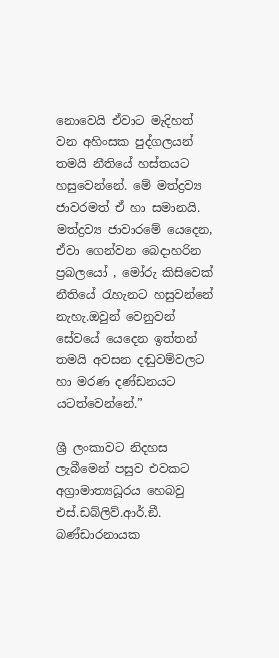නොවෙයි ඒවාට මැදිහත් වන අහිංසක පුද්ගලයන් තමයි නීතියේ හස්තයට හසුවෙන්නේ. මේ මත්ද්‍රව්‍ය ජාවරමත් ඒ හා සමානයි. මත්ද්‍රව්‍ය ජාවාරමේ යෙදෙන, ඒවා ගෙන්වන බෙදාහරින ප්‍රබලයෝ , මෝරු කිසිවෙක් නීතියේ රැහැනට හසුවන්නේ නැහැ.ඔවුන් වෙනුවන් සේවයේ යෙදෙන ඉත්තන් තමයි අවසන දඬුවම්වලට හා මරණ දණ්ඩනයට යටත්වෙන්නේ.”

ශ්‍රී ලංකාවට නිදහස ලැබීමෙන් පසුව එවකට අග්‍රාමාත්‍යධූරය හෙබවු එස්.ඩබ්ලිව්.ආර්.ඞී. බණ්ඩාරනායක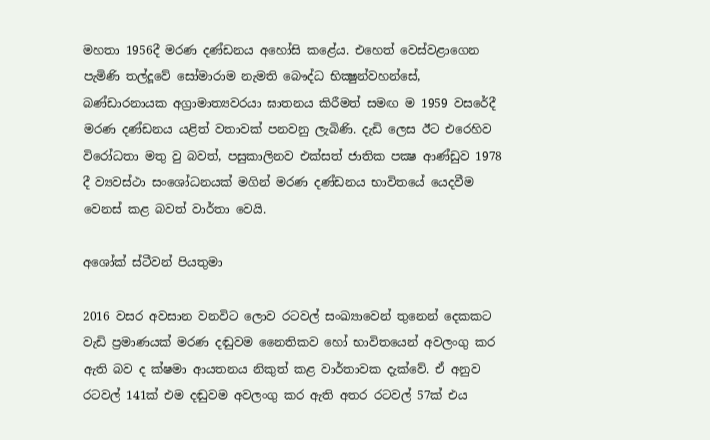මහතා 1956දී මරණ දණ්ඩනය අහෝසි කළේය. එහෙත් වෙස්වළාගෙන පැමිණි තල්දූවේ සෝමාරාම නැමති බෞද්ධ භික්‍ෂුන්වහන්සේ, බණ්ඩාරනායක අග්‍රාමාත්‍යවරයා ඝාතනය කිරීමත් සමඟ ම 1959 වසරේදී මරණ දණ්ඩනය යළිත් වතාවක් පනවනු ලැබිණි. දැඩි ලෙස ඊට එරෙහිව විරෝධතා මතු වු බවත්, පසුකාලිනව එක්සත් ජාතික පක්‍ෂ ආණ්ඩුව 1978 දී ව්‍යවස්ථා සංශෝධනයක් මගින් මරණ දණ්ඩනය භාවිතයේ යෙදවීම වෙනස් කළ බවත් වාර්තා වෙයි.

අශෝක් ස්ටීවන් පියතුමා

2016 වසර අවසාන වනවිට ලොව රටවල් සංඛ්‍යාවෙන් තුනෙන් දෙකකට වැඩි ප්‍රමාණයක් මරණ දඬුවම නෛතිකව හෝ භාවිතයෙන් අවලංගු කර ඇති බව ද ක්ෂමා ආයතනය නිකුත් කළ වාර්තාවක දැක්වේ. ඒ අනුව රටවල් 141ක් එම දඬුවම අවලංගු කර ඇති අතර රටවල් 57ක් එය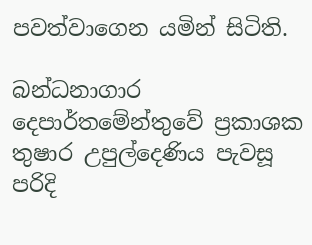පවත්වාගෙන යමින් සිටිති.

බන්ධනාගාර දෙපාර්තමේන්තුවේ ප්‍රකාශක තුෂාර උපුල්දෙණිය පැවසූ පරිදි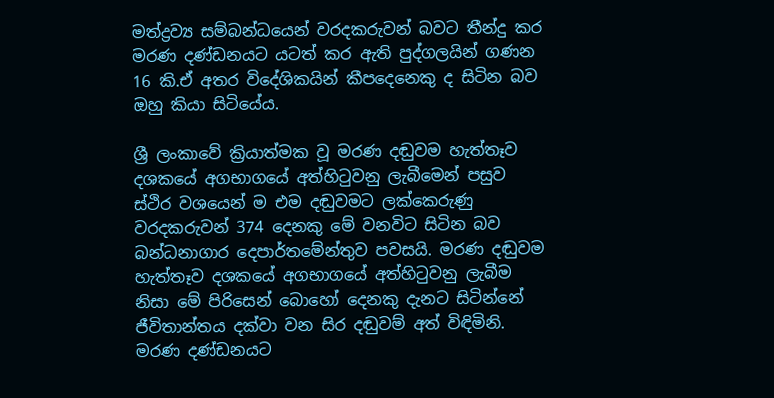මත්ද්‍රව්‍ය සම්බන්ධයෙන් වරදකරුවන් බවට තීන්දු කර මරණ දණ්ඩනයට යටත් කර ඇති පුද්ගලයින් ගණන 16 කි.ඒ අතර විදේශිකයින් කීපදෙනෙකු ද සිටින බව ඔහු කියා සිටියේය.

ශ්‍රී ලංකාවේ ක්‍රියාත්මක වූ මරණ දඬුවම හැත්තෑව දශකයේ අගභාගයේ අත්හිටුවනු ලැබීමෙන් පසුව ස්ථිර වශයෙන් ම එම දඬුවමට ලක්කෙරුණු වරදකරුවන් 374 දෙනකු මේ වනවිට සිටින බව බන්ධනාගාර දෙපාර්තමේන්තුව පවසයි. මරණ දඬුවම හැත්තෑව දශකයේ අගභාගයේ අත්හිටුවනු ලැබීම නිසා මේ පිරිසෙන් බොහෝ දෙනකු දැනට සිටින්නේ ජීවිතාන්තය දක්වා වන සිර දඬුවම් අත් විඳිමිනි. මරණ දණ්ඩනයට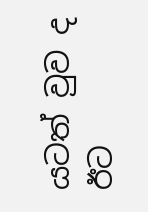යටත් වුව ද ඊට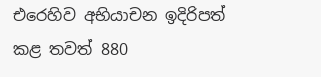එරෙහිව අභියාචන ඉදිරිපත් කළ තවත් 880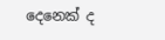දෙනෙක් ද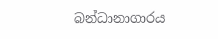බන්ධානාගාරය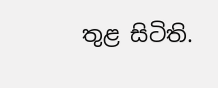තුළ සිටිති.